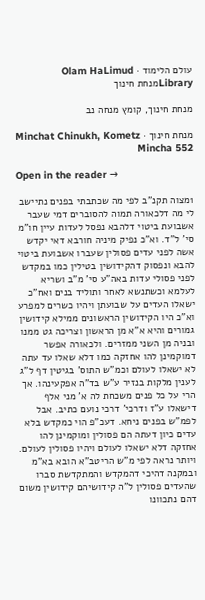עולם הלימוד · Olam HaLimud
Libraryמנחת חינוך

מנחת חינוך, קומץ מנחה נב

מנחת חינוך · Minchat Chinukh, Kometz Mincha 552

Open in the reader →

1מצוה תקנ"ב לפי מה שכתבתי בפנים נתיישב לי מה דלכאורה תמוה להסוברים דמי שעבר אשבועת ביטוי דלהבא נפסל לעדות עיין חו"מ סי' ל"ד. וא"כ נפיק מיניה חורבא דאי יקדש אשה לפני עדים פסולין שעברו אשבועת ביטוי להבא ונפסוק דהקידושין בטילין כמו במקדש לפני פסולי עדות באה"ע סי' מ"ב ושריא לעלמא וכשתנשא לאחר ותוליד בנים ואח"כ ישאלו העדים על שבועתן ויהיו כשרים למפרע וא"כ היו הקידושין הראשונים ממילא קידושין גמורים והיא א"א מן הראשון וצריכה גט ממנו ובניה מן השני ממזרים. ולכאורה אפשר דמוקמינן להו אחזקה כמו דלא שאלו עד עתה לא ישאלו לעולם וכמ"ש התוס' בגיטין דף ל"ג לענין מלקות בנזיר ע"ש בד"ה אפקעינהו. אך הרי על כל פנים משכחת לה א' מני אלף דישאלו ע"ז ודרכי' דרכי נועם כתיב. אבל לפמ"ש בפנים ניחא. דעכ"פ הוי כמקדש בלא עדים כיון דעתה הם פסולין ומוקמינן להו אחזקה דלא ישאלו לעולם ויהיו פסולין לעולם. ויותר נראה לפי מ"ש הריטב"א הובא בא"מ ובמקנה דהיכי דהמקדש והמתקדשת סברו שהעדים פסולין ל"ה קידושיהם קידושין משום דהם נתכוונו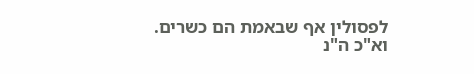לפסולין אף שבאמת הם כשרים. וא"כ ה"נ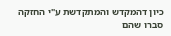כיון דהמקדש והמתקדשת ע"י החזקה סברו שהם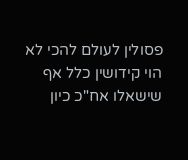פסולין לעולם להכי לא הוי קידושין כלל אף שישאלו אח"כ כיון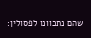שהם נתכוונו לפסולין: